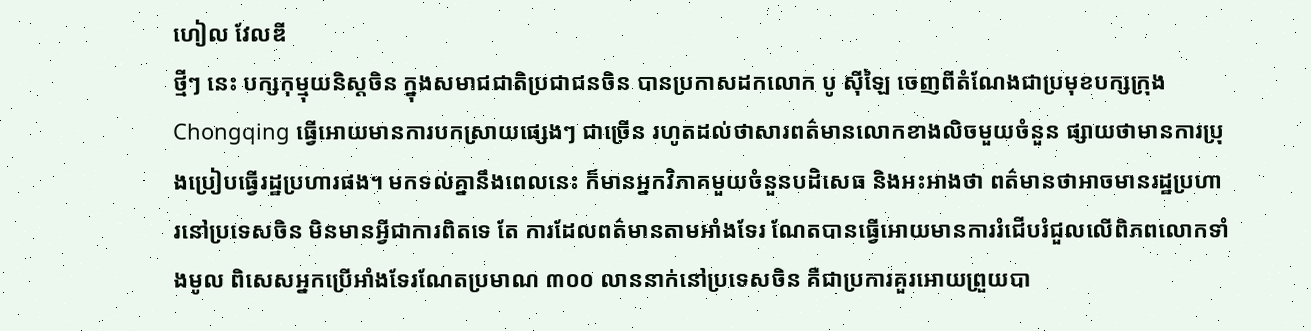ហៀល វែលឌី
ថ្មីៗ នេះ បក្សកុម្មុយនិស្តចិន ក្នុងសមាជជាតិប្រជាជនចិន បានប្រកាសដកលោក បូ ស៊ីឡៃ ចេញពីតំណែងជាប្រមុខបក្សក្រុង Chongqing ធ្វើអោយមានការបកស្រាយផ្សេងៗ ជាច្រើន រហូតដល់ថាសារពត៌មានលោកខាងលិចមួយចំនួន ផ្សាយថាមានការប្រុងប្រៀបធ្វើរដ្ឋប្រហារផង។ មកទល់គ្នានឹងពេលនេះ ក៏មានអ្នកវិភាគមួយចំនួនបដិសេធ និងអះអាងថា ពត៌មានថាអាចមានរដ្ឋប្រហារនៅប្រទេសចិន មិនមានអ្វីជាការពិតទេ តែ ការដែលពត៌មានតាមអាំងទែរ ណែតបានធ្វើអោយមានការរំជើបរំជួលលើពិភពលោកទាំងមូល ពិសេសអ្នកប្រើអាំងទែរណែតប្រមាណ ៣០០ លាននាក់នៅប្រទេសចិន គឺជាប្រការគួរអោយព្រួយបា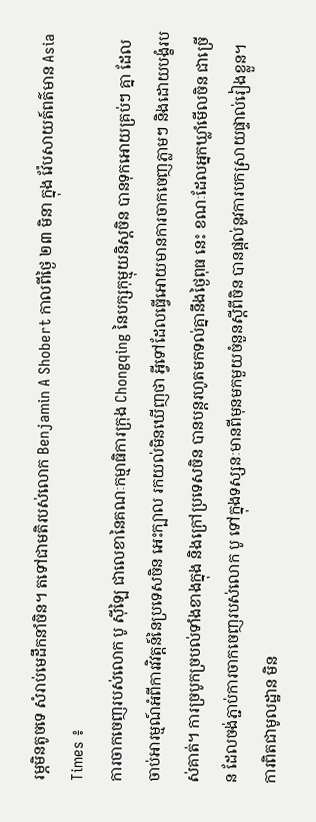រម្ភមិនតូចទេ សំរាប់មេដឹកនាំចិន។ តទៅជាមតិរបស់លោក Benjamin A Shobert កាលពីថ្ងៃ ២៣ មិនា ក្នុង វ៉ែបសាយត៍ពត៌មាន Asia Times ៖
ការចាកចេញរបស់លោក បូ ស៊ីឡៃ ជាលេខានៃគណៈកម្មាធិការក្រុង Chongqing នៃបក្សកុម្មុយនិស្តចិន បានទុកអោយគ្រប់ៗ គ្នា ដែលចាប់អារម្មណ៍អំពីការវិវត្តន៍នៃប្រទេសចិន អេះក្បាល រកយល់មិនឃើញថា អ្វីទៅដែលធ្វើអោយមានការចាកចេញភ្លាមៗ និងដោយបង្ខំរបស់គាត់។ ការច្របូកច្របល់ទាំងខាងក្នុង និងក្រៅប្រទេសចិន បានបន្តរហូតមកទល់គ្នានឹងថ្ងៃពុធ នេះ ខណៈដែលអ្នកឃ្លាំមើលចិន ជាច្រើន ដែលចង់ភ្ជាប់ការចាកចេញរបស់លោក បូ ទៅក្នុងទស្សនៈមានពីមុនមកមួយចំនួនស្តីពីចិន បានផ្តល់នូវការបកស្រាយផ្ទាល់រៀងខ្លួន។
ការពិតជាមូលដ្ឋាន មិន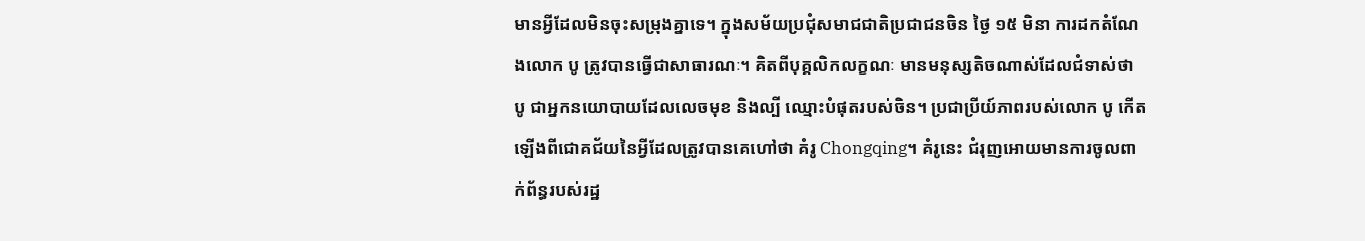មានអ្វីដែលមិនចុះសម្រុងគ្នាទេ។ ក្នុងសម័យប្រជុំសមាជជាតិប្រជាជនចិន ថ្ងៃ ១៥ មិនា ការដកតំណែងលោក បូ ត្រូវបានធ្វើជាសាធារណៈ។ គិតពីបុគ្គលិកលក្ខណៈ មានមនុស្សតិចណាស់ដែលជំទាស់ថា បូ ជាអ្នកនយោបាយដែលលេចមុខ និងល្បី ឈ្មោះបំផុតរបស់ចិន។ ប្រជាប្រីយ៍ភាពរបស់លោក បូ កើតឡើងពីជោគជ័យនៃអ្វីដែលត្រូវបានគេហៅថា គំរូ Chongqing។ គំរូនេះ ជំរុញអោយមានការចូលពាក់ព័ន្ធរបស់រដ្ឋ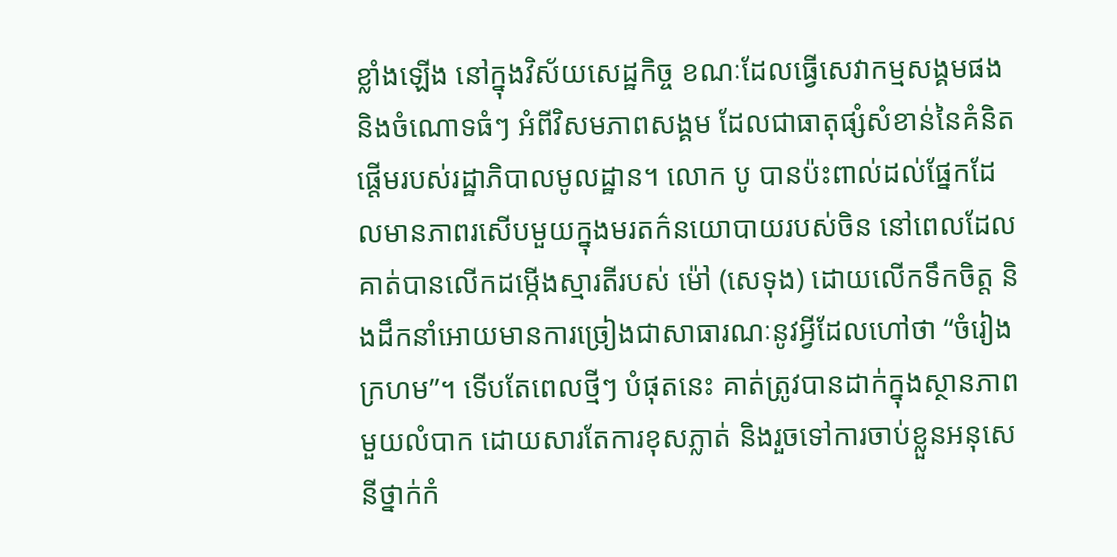ខ្លាំងឡើង នៅក្នុងវិស័យសេដ្ឋកិច្ច ខណៈដែលធ្វើសេវាកម្មសង្គមផង និងចំណោទធំៗ អំពីវិសមភាពសង្គម ដែលជាធាតុផ្សំសំខាន់នៃគំនិតផ្តើមរបស់រដ្ឋាភិបាលមូលដ្ឋាន។ លោក បូ បានប៉ះពាល់ដល់ផ្នែកដែលមានភាពរសើបមួយក្នុងមរតក៌នយោបាយរបស់ចិន នៅពេលដែលគាត់បានលើកដម្កើងស្មារតីរបស់ ម៉ៅ (សេទុង) ដោយលើកទឹកចិត្ត និងដឹកនាំអោយមានការច្រៀងជាសាធារណៈនូវអ្វីដែលហៅថា “ចំរៀងក្រហម”។ ទើបតែពេលថ្មីៗ បំផុតនេះ គាត់ត្រូវបានដាក់ក្នុងស្ថានភាពមួយលំបាក ដោយសារតែការខុសភ្លាត់ និងរួចទៅការចាប់ខ្លួនអនុសេនីថ្នាក់កំ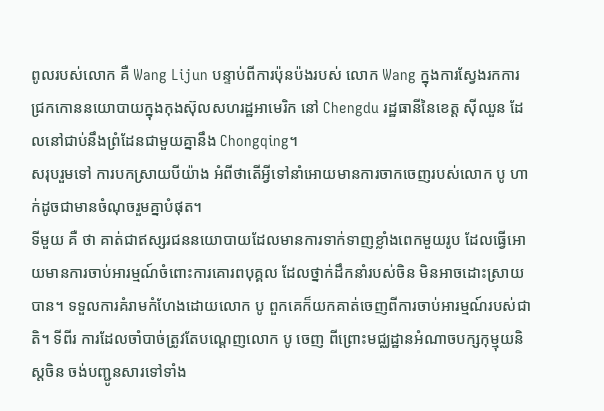ពូលរបស់លោក គឺ Wang Lijun បន្ទាប់ពីការប៉ុនប៉ងរបស់ លោក Wang ក្នុងការស្វែងរកការ ជ្រកកោននយោបាយក្នុងកុងស៊ុលសហរដ្ឋអាមេរិក នៅ Chengdu រដ្ឋធានីនៃខេត្ត ស៊ីឈួន ដែលនៅជាប់នឹងព្រំដែនជាមួយគ្នានឹង Chongqing។
សរុបរួមទៅ ការបកស្រាយបីយ៉ាង អំពីថាតើអ្វីទៅនាំអោយមានការចាកចេញរបស់លោក បូ ហាក់ដូចជាមានចំណុចរួមគ្នាបំផុត។
ទីមួយ គឺ ថា គាត់ជាឥស្សរជននយោបាយដែលមានការទាក់ទាញខ្លាំងពេកមួយរូប ដែលធ្វើអោយមានការចាប់អារម្មណ៍ចំពោះការគោរពបុគ្គល ដែលថ្នាក់ដឹកនាំរបស់ចិន មិនអាចដោះស្រាយបាន។ ទទួលការគំរាមកំហែងដោយលោក បូ ពួកគេក៏យកគាត់ចេញពីការចាប់អារម្មណ៍របស់ជាតិ។ ទីពីរ ការដែលចាំបាច់ត្រូវតែបណ្តេញលោក បូ ចេញ ពីព្រោះមជ្ឈដ្ឋានអំណាចបក្សកុម្មុយនិស្តចិន ចង់បញ្ជូនសារទៅទាំង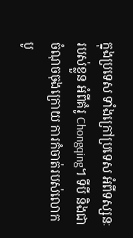ក្នុងប្រទេស ទាំងក្រៅប្រទេស អំពីទស្សនៈរបស់ខ្លួន អំពីគំរូ Chongqing។ ទីបី និងជាចំណុចចុងក្រោយ ការកំចាត់របស់លោក បូ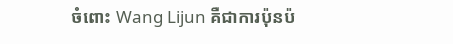ចំពោះ Wang Lijun គឺជាការប៉ុនប៉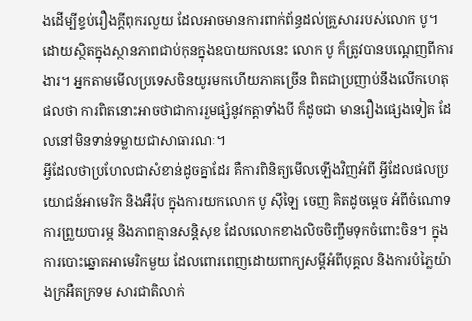ងដើម្បីខ្ទប់រឿងក្តីពុករលួយ ដែលអាចមានការពាក់ព័ន្ធដល់គ្រួសាររបស់លោក បូ។ ដោយស្ថិតក្នុងស្ថានភាពជាប់កុនក្នុងឧបាយកលនេះ លោក បូ ក៏ត្រូវបានបណ្តេញពីការងារ។ អ្នកតាមមើលប្រទេសចិនយូរមកហើយភាគច្រើន ពិតជាប្រញាប់នឹងលើកហេតុផលថា ការពិតនោះអាចថាជាការរួមផ្សំនូវកត្តាទាំងបី ក៏ដូចជា មានរឿងផ្សេងទៀត ដែលនៅមិនទាន់ទម្លាយជាសាធារណៈ។
អ្វីដែលថាប្រហែលជាសំខាន់ដូចគ្នាដែរ គឺការពិនិត្យមើលឡើងវិញអំពី អ្វីដែលផលប្រយោជន៍អាមេរិក និងអឺរ៉ុប ក្នុងការយកលោក បូ ស៊ីឡៃ ចេញ គិតដូចម្តេច អំពីចំណោទ ការព្រួយបារម្ភ និងភាពគ្មានសន្តិសុខ ដែលលោកខាងលិចចិញ្ចឹមទុកចំពោះចិន។ ក្នុងការបោះឆ្នោតអាមេរិកមួយ ដែលពោរពេញដោយពាក្យសម្តីអំពីបុគ្គល និងការបំភ្លៃយ៉ាងក្រអឺតក្រទម សារជាតិលាក់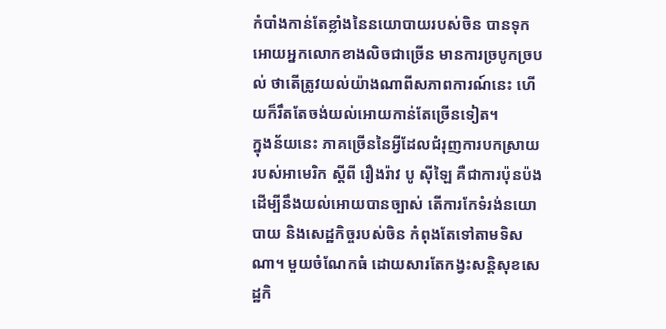កំបាំងកាន់តែខ្លាំងនៃនយោបាយរបស់ចិន បានទុកអោយអ្នកលោកខាងលិចជាច្រើន មានការច្របូកច្របល់ ថាតើត្រូវយល់យ៉ាងណាពីសភាពការណ៍នេះ ហើយក៏រឹតតែចង់យល់អោយកាន់តែច្រើនទៀត។
ក្នុងន័យនេះ ភាគច្រើននៃអ្វីដែលជំរុញការបកស្រាយរបស់អាមេរិក ស្តីពី រឿងរ៉ាវ បូ ស៊ីឡៃ គឺជាការប៉ុនប៉ងដើម្បីនឹងយល់អោយបានច្បាស់ តើការកែទំរង់នយោបាយ និងសេដ្ឋកិច្ចរបស់ចិន កំពុងតែទៅតាមទិសណា។ មួយចំណែកធំ ដោយសារតែកង្វះសន្តិសុខសេដ្ឋកិ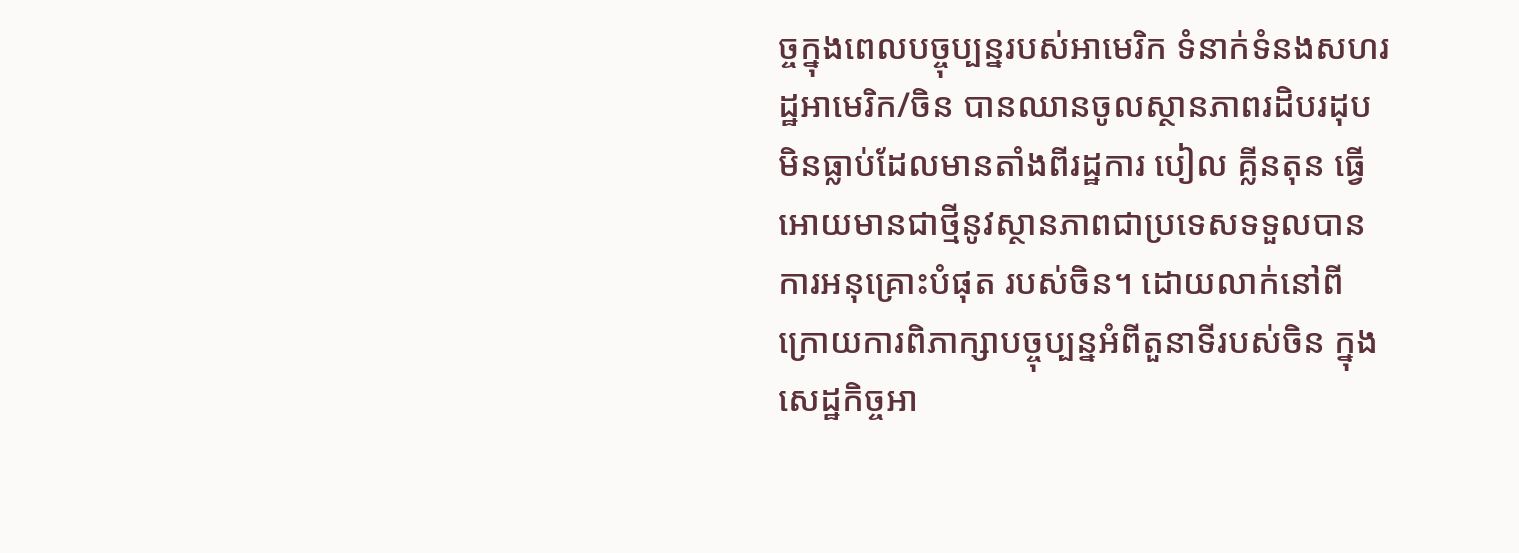ច្ចក្នុងពេលបច្ចុប្បន្នរបស់អាមេរិក ទំនាក់ទំនងសហរដ្ឋអាមេរិក/ចិន បានឈានចូលស្ថានភាពរដិបរដុបមិនធ្លាប់ដែលមានតាំងពីរដ្ឋការ បៀល គ្លីនតុន ធ្វើអោយមានជាថ្មីនូវស្ថានភាពជាប្រទេសទទួលបានការអនុគ្រោះបំផុត របស់ចិន។ ដោយលាក់នៅពីក្រោយការពិភាក្សាបច្ចុប្បន្នអំពីតួនាទីរបស់ចិន ក្នុងសេដ្ឋកិច្ចអា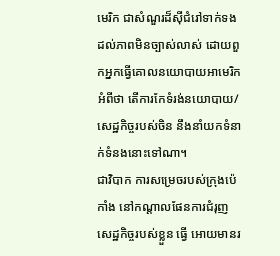មេរិក ជាសំណួរដ៏ស៊ីជំរៅទាក់ទងដល់ភាពមិនច្បាស់លាស់ ដោយពួកអ្នកធ្វើគោលនយោបាយអាមេរិក អំពីថា តើការកែទំរង់នយោបាយ/សេដ្ឋកិច្ចរបស់ចិន នឹងនាំយកទំនាក់ទំនងនោះទៅណា។
ជាវិបាក ការសម្រេចរបស់ក្រុងប៉េកាំង នៅកណ្តាលផែនការជំរុញសេដ្ឋកិច្ចរបស់ខ្លួន ធ្វើ អោយមានរ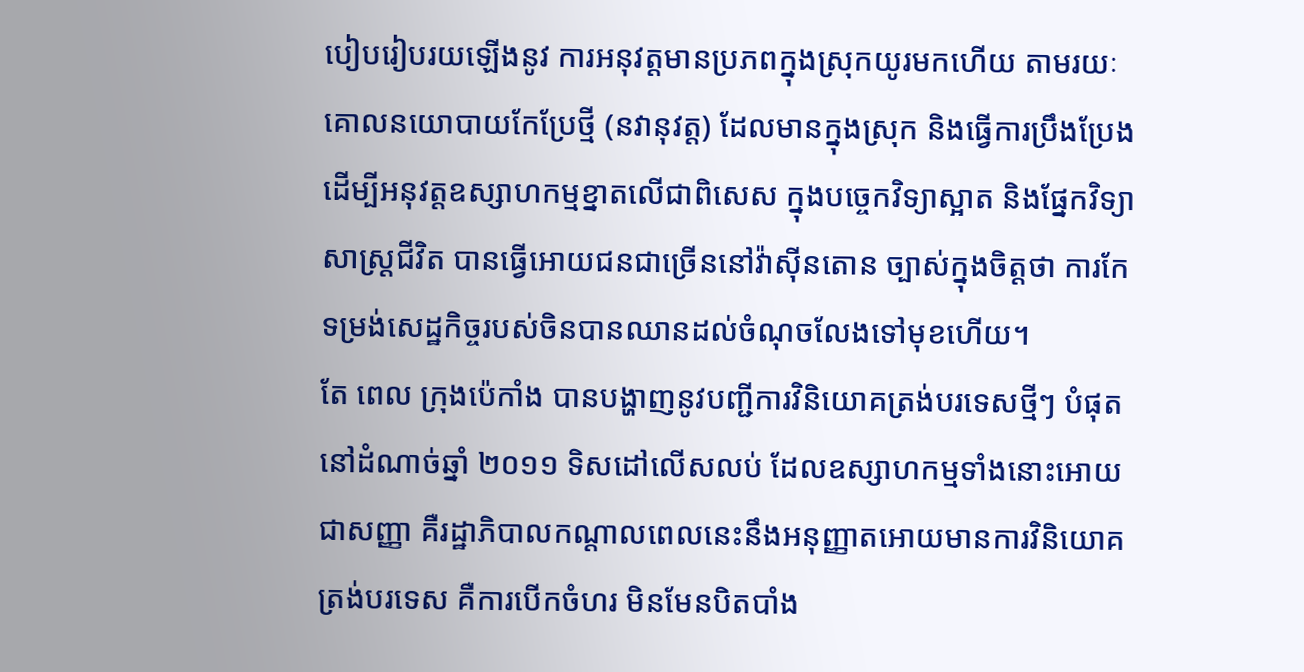បៀបរៀបរយឡើងនូវ ការអនុវត្តមានប្រភពក្នុងស្រុកយូរមកហើយ តាមរយៈគោលនយោបាយកែប្រែថ្មី (នវានុវត្ត) ដែលមានក្នុងស្រុក និងធ្វើការប្រឹងប្រែងដើម្បីអនុវត្តឧស្សាហកម្មខ្នាតលើជាពិសេស ក្នុងបច្ចេកវិទ្យាស្អាត និងផ្នែកវិទ្យាសាស្ត្រជីវិត បានធ្វើអោយជនជាច្រើននៅវ៉ាស៊ីនតោន ច្បាស់ក្នុងចិត្តថា ការកែទម្រង់សេដ្ឋកិច្ចរបស់ចិនបានឈានដល់ចំណុចលែងទៅមុខហើយ។
តែ ពេល ក្រុងប៉េកាំង បានបង្ហាញនូវបញ្ជីការវិនិយោគត្រង់បរទេសថ្មីៗ បំផុត នៅដំណាច់ឆ្នាំ ២០១១ ទិសដៅលើសលប់ ដែលឧស្សាហកម្មទាំងនោះអោយជាសញ្ញា គឺរដ្ឋាភិបាលកណ្តាលពេលនេះនឹងអនុញ្ញាតអោយមានការវិនិយោគត្រង់បរទេស គឺការបើកចំហរ មិនមែនបិតបាំង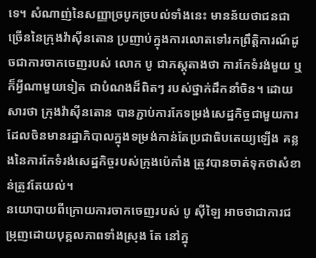ទេ។ សំណាញ់នៃសញ្ញាច្របូកច្របល់ទាំងនេះ មានន័យថាជនជាច្រើននៃក្រុងវ៉ាស៊ីនតោន ប្រញាប់ក្នុងការលោតទៅរកព្រឹត្តិការណ៍ដូចជាការចាកចេញរបស់ លោក បូ ជាភស្តុតាងថា ការកែទំរង់មួយ ឬក៏អ្វីណាមួយទៀត ជាបំណងដ៏ពិតៗ របស់ថ្នាក់ដឹកនាំចិន។ ដោយសារថា ក្រុងវ៉ាស៊ីនតោន បានភ្ជាប់ការកែទម្រង់សេដ្ឋកិច្ចជាមួយការដែលចិនមានរដ្ឋាភិបាលក្នុងទម្រង់កាន់តែប្រជាធិបតេយ្យឡើង គន្លងនៃការកែទំរង់សេដ្ឋកិច្ចរបស់ក្រុងប៉េកាំង ត្រូវបានចាត់ទុកថាសំខាន់ត្រូវតែយល់។
នយោបាយពីក្រោយការចាកចេញរបស់ បូ ស៊ីឡៃ អាចថាជាការជម្រុញដោយបុគ្គលភាពទាំងស្រុង តែ នៅក្នុ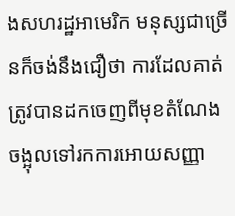ងសហរដ្ឋអាមេរិក មនុស្សជាច្រើនក៏ចង់នឹងជឿថា ការដែលគាត់ត្រូវបានដកចេញពីមុខតំណែង ចង្អុលទៅរកការអោយសញ្ញា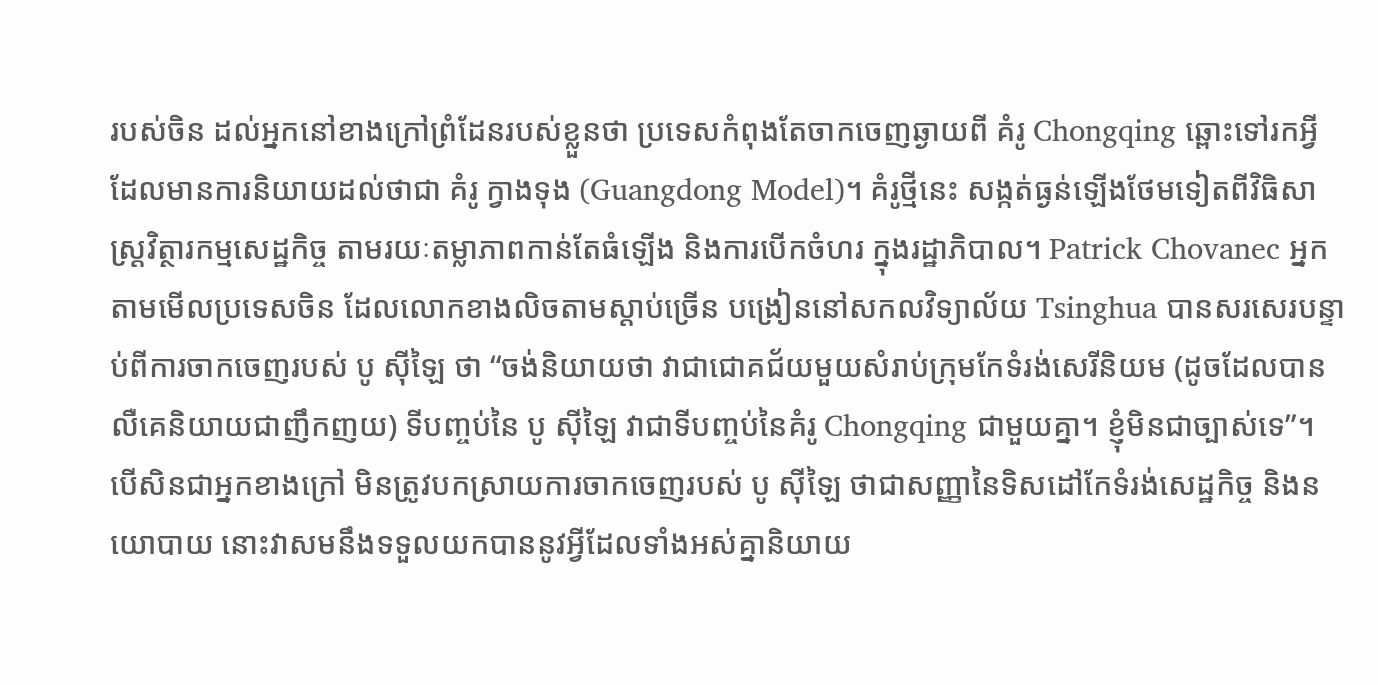របស់ចិន ដល់អ្នកនៅខាងក្រៅព្រំដែនរបស់ខ្លួនថា ប្រទេសកំពុងតែចាកចេញឆ្ងាយពី គំរូ Chongqing ឆ្ពោះទៅរកអ្វីដែលមានការនិយាយដល់ថាជា គំរូ ក្វាងទុង (Guangdong Model)។ គំរូថ្មីនេះ សង្កត់ធ្ងន់ឡើងថែមទៀតពីវិធិសាស្ត្រវិត្ថារកម្មសេដ្ឋកិច្ច តាមរយៈតម្លាភាពកាន់តែធំឡើង និងការបើកចំហរ ក្នុងរដ្ឋាភិបាល។ Patrick Chovanec អ្នកតាមមើលប្រទេសចិន ដែលលោកខាងលិចតាមស្តាប់ច្រើន បង្រៀននៅសកលវិទ្យាល័យ Tsinghua បានសរសេរបន្ទាប់ពីការចាកចេញរបស់ បូ ស៊ីឡៃ ថា “ចង់និយាយថា វាជាជោគជ័យមួយសំរាប់ក្រុមកែទំរង់សេរីនិយម (ដូចដែលបានលឺគេនិយាយជាញឹកញយ) ទីបញ្ចប់នៃ បូ ស៊ីឡៃ វាជាទីបញ្ចប់នៃគំរូ Chongqing ជាមួយគ្នា។ ខ្ញុំមិនជាច្បាស់ទេ”។
បើសិនជាអ្នកខាងក្រៅ មិនត្រូវបកស្រាយការចាកចេញរបស់ បូ ស៊ីឡៃ ថាជាសញ្ញានៃទិសដៅកែទំរង់សេដ្ឋកិច្ច និងនយោបាយ នោះវាសមនឹងទទួលយកបាននូវអ្វីដែលទាំងអស់គ្នានិយាយ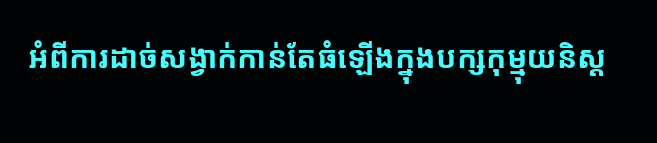អំពីការដាច់សង្វាក់កាន់តែធំឡើងក្នុងបក្សកុម្មុយនិស្ត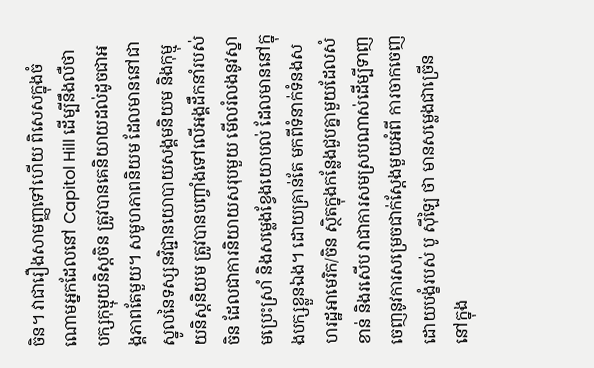ចិន។ វាជារឿងសាមញ្ញទៅហើយ ពិសេសក្នុងចំណោមអ្នកដែលនៅ Capitol Hill ដើម្បីនឹងលឺថា បក្សកុម្មុយនិស្តចិន ត្រូវបានគេនិយាយដល់ដូចជាអង្គភាពតែមួយ។ សមូហភាពនិយម ដែលមាននៅជាស្នូលនៃទស្សនវិជ្ជានយោបាយសង្គមនិយម និងកុម្មុយនិស្តនិយម ត្រូវបានបញ្ចាំងទៅលើអង្គដឹកនាំរបស់ចិន ដែលជាការនិយាយសរុបមួយ មើលរំលងនូវស្នាមប្រេះស្រាំ និងសម្លេងខ្វែងយោបល់ ដែលមាននៅក្នុងបក្សខ្លួនឯង។ ដោយគ្រាន់តែ មកពីទំនាក់ទំនងសហរដ្ឋអាមេរិក/ចិន ស្ថិតក្នុងកន្លែងជួបគ្នាមួយដែលសំខាន់ និងរសើប វាជាការសមស្របណាស់ដើម្បីទាញចេញនូវការសម្រេចជាក់ស្តែងមួយអំពី ការចាកចេញដោយបង្ខំរបស់ បូ ស៊ីឡៃ ថា មានសម្លេងជាច្រើននៅក្នុង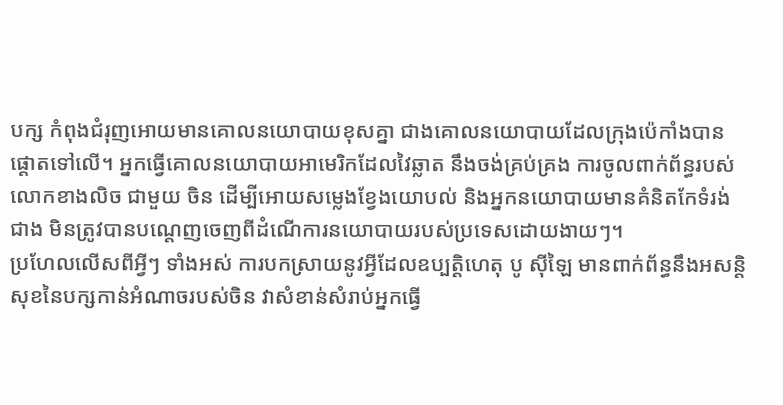បក្ស កំពុងជំរុញអោយមានគោលនយោបាយខុសគ្នា ជាងគោលនយោបាយដែលក្រុងប៉េកាំងបានផ្តោតទៅលើ។ អ្នកធ្វើគោលនយោបាយអាមេរិកដែលវៃឆ្លាត នឹងចង់គ្រប់គ្រង ការចូលពាក់ព័ន្ធរបស់លោកខាងលិច ជាមួយ ចិន ដើម្បីអោយសម្លេងខ្វែងយោបល់ និងអ្នកនយោបាយមានគំនិតកែទំរង់ជាង មិនត្រូវបានបណ្តេញចេញពីដំណើការនយោបាយរបស់ប្រទេសដោយងាយៗ។
ប្រហែលលើសពីអ្វីៗ ទាំងអស់ ការបកស្រាយនូវអ្វីដែលឧប្បត្តិហេតុ បូ ស៊ីឡៃ មានពាក់ព័ន្ធនឹងអសន្តិសុខនៃបក្សកាន់អំណាចរបស់ចិន វាសំខាន់សំរាប់អ្នកធ្វើ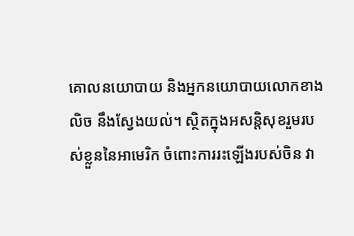គោលនយោបាយ និងអ្នកនយោបាយលោកខាងលិច នឹងស្វែងយល់។ ស្ថិតក្នុងអសន្តិសុខរួមរបស់ខ្លួននៃអាមេរិក ចំពោះការរះឡើងរបស់ចិន វា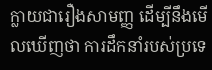ក្លាយជារឿងសាមញ្ញ ដើម្បីនឹងមើលឃើញថា ការដឹកនាំរបស់ប្រទេ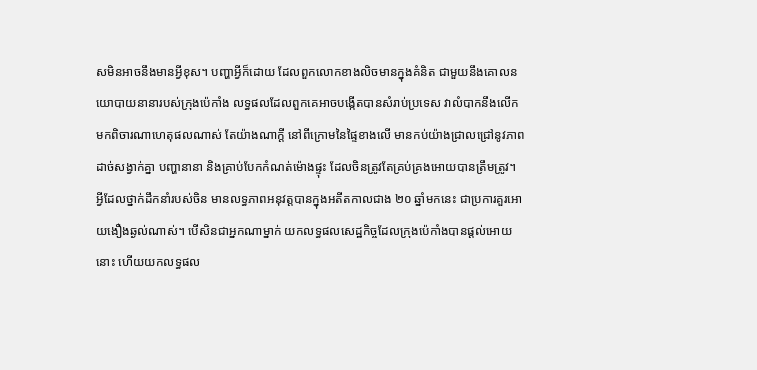សមិនអាចនឹងមានអ្វីខុស។ បញ្ហាអ្វីក៏ដោយ ដែលពួកលោកខាងលិចមានក្នុងគំនិត ជាមួយនឹងគោលនយោបាយនានារបស់ក្រុងប៉េកាំង លទ្ធផលដែលពួកគេអាចបង្កើតបានសំរាប់ប្រទេស វាលំបាកនឹងលើកមកពិចារណាហេតុផលណាស់ តែយ៉ាងណាក្តី នៅពីក្រោមនៃផ្ទៃខាងលើ មានកប់យ៉ាងជ្រាលជ្រៅនូវភាពដាច់សង្វាក់គ្នា បញ្ហានានា និងគ្រាប់បែកកំណត់ម៉ោងផ្ទុះ ដែលចិនត្រូវតែគ្រប់គ្រងអោយបានត្រឹមត្រូវ។
អ្វីដែលថ្នាក់ដឹកនាំរបស់ចិន មានលទ្ធភាពអនុវត្តបានក្នុងអតីតកាលជាង ២០ ឆ្នាំមកនេះ ជាប្រការគួរអោយងឿងឆ្ងល់ណាស់។ បើសិនជាអ្នកណាម្នាក់ យកលទ្ធផលសេដ្ឋកិច្ចដែលក្រុងប៉េកាំងបានផ្តល់អោយនោះ ហើយយកលទ្ធផល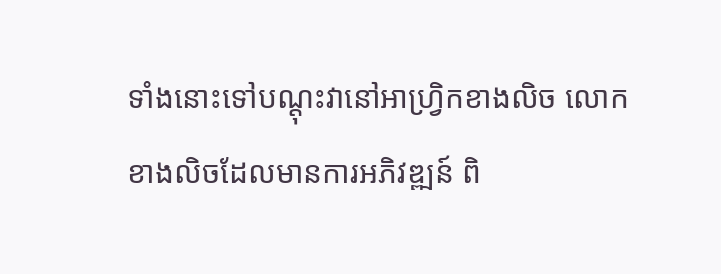ទាំងនោះទៅបណ្តុះវានៅអាហ្វ្រិកខាងលិច លោកខាងលិចដែលមានការអភិវឌ្ឍន៍ ពិ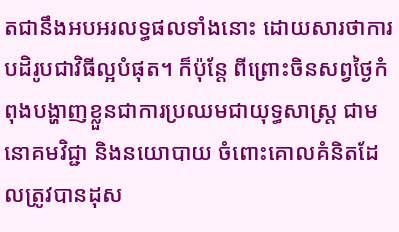តជានឹងអបអរលទ្ធផលទាំងនោះ ដោយសារថាការបដិរូបជាវិធីល្អបំផុត។ ក៏ប៉ុន្តែ ពីព្រោះចិនសព្វថ្ងៃកំពុងបង្ហាញខ្លួនជាការប្រឈមជាយុទ្ធសាស្ត្រ ជាមនោគមវិជ្ជា និងនយោបាយ ចំពោះគោលគំនិតដែលត្រូវបានដុស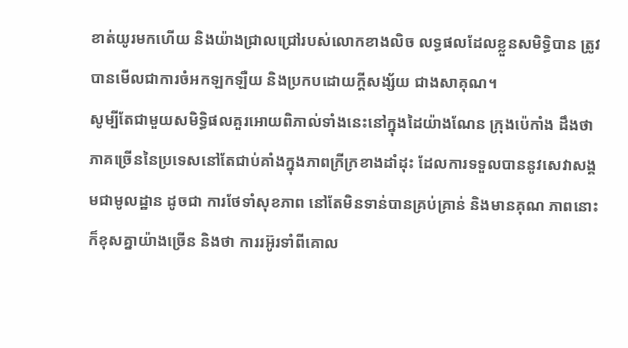ខាត់យូរមកហើយ និងយ៉ាងជ្រាលជ្រៅរបស់លោកខាងលិច លទ្ធផលដែលខ្លួនសមិទ្ធិបាន ត្រូវបានមើលជាការចំអកឡកឡឺយ និងប្រកបដោយក្តីសង្ស័យ ជាងសាគុណ។
សូម្បីតែជាមួយសមិទ្ធិផលគួរអោយពិភាល់ទាំងនេះនៅក្នុងដៃយ៉ាងណែន ក្រុងប៉េកាំង ដឹងថា ភាគច្រើននៃប្រទេសនៅតែជាប់គាំងក្នុងភាពក្រីក្រខាងដាំដុះ ដែលការទទួលបាននូវសេវាសង្គមជាមូលដ្ឋាន ដូចជា ការថែទាំសុខភាព នៅតែមិនទាន់បានគ្រប់គ្រាន់ និងមានគុណ ភាពនោះក៏ខុសគ្នាយ៉ាងច្រើន និងថា ការរអ៊ូរទាំពីគោល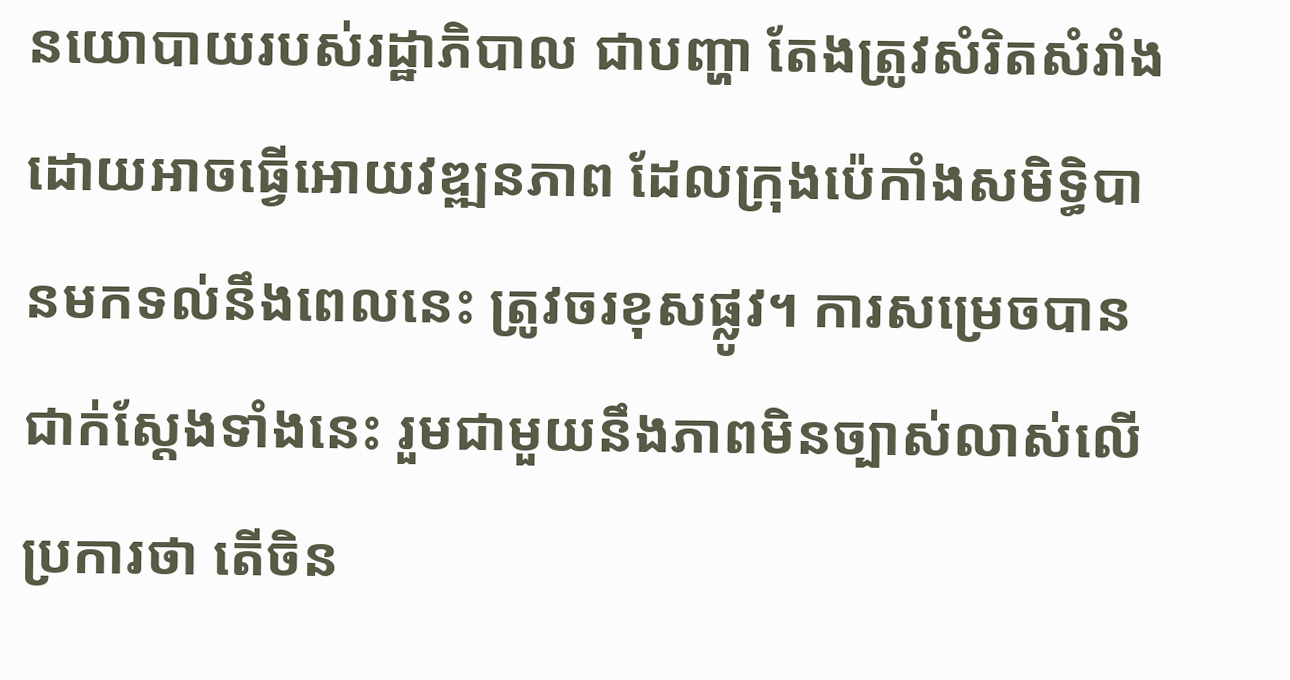នយោបាយរបស់រដ្ឋាភិបាល ជាបញ្ហា តែងត្រូវសំរិតសំរាំង ដោយអាចធ្វើអោយវឌ្ឍនភាព ដែលក្រុងប៉េកាំងសមិទ្ធិបានមកទល់នឹងពេលនេះ ត្រូវចរខុសផ្លូវ។ ការសម្រេចបានជាក់ស្តែងទាំងនេះ រួមជាមួយនឹងភាពមិនច្បាស់លាស់លើប្រការថា តើចិន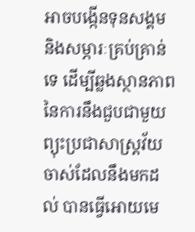អាចបង្កើនទុនសង្គម និងសម្ភារៈគ្រប់គ្រាន់ទេ ដើម្បីឆ្លងស្ថានភាព នៃការនឹងជួបជាមួយព្យុះប្រជាសាស្ត្រវ័យចាស់ដែលនឹងមកដល់ បានធ្វើអោយមេ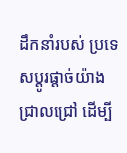ដឹកនាំរបស់ ប្រទេសប្តូរផ្តាច់យ៉ាងជ្រាលជ្រៅ ដើម្បី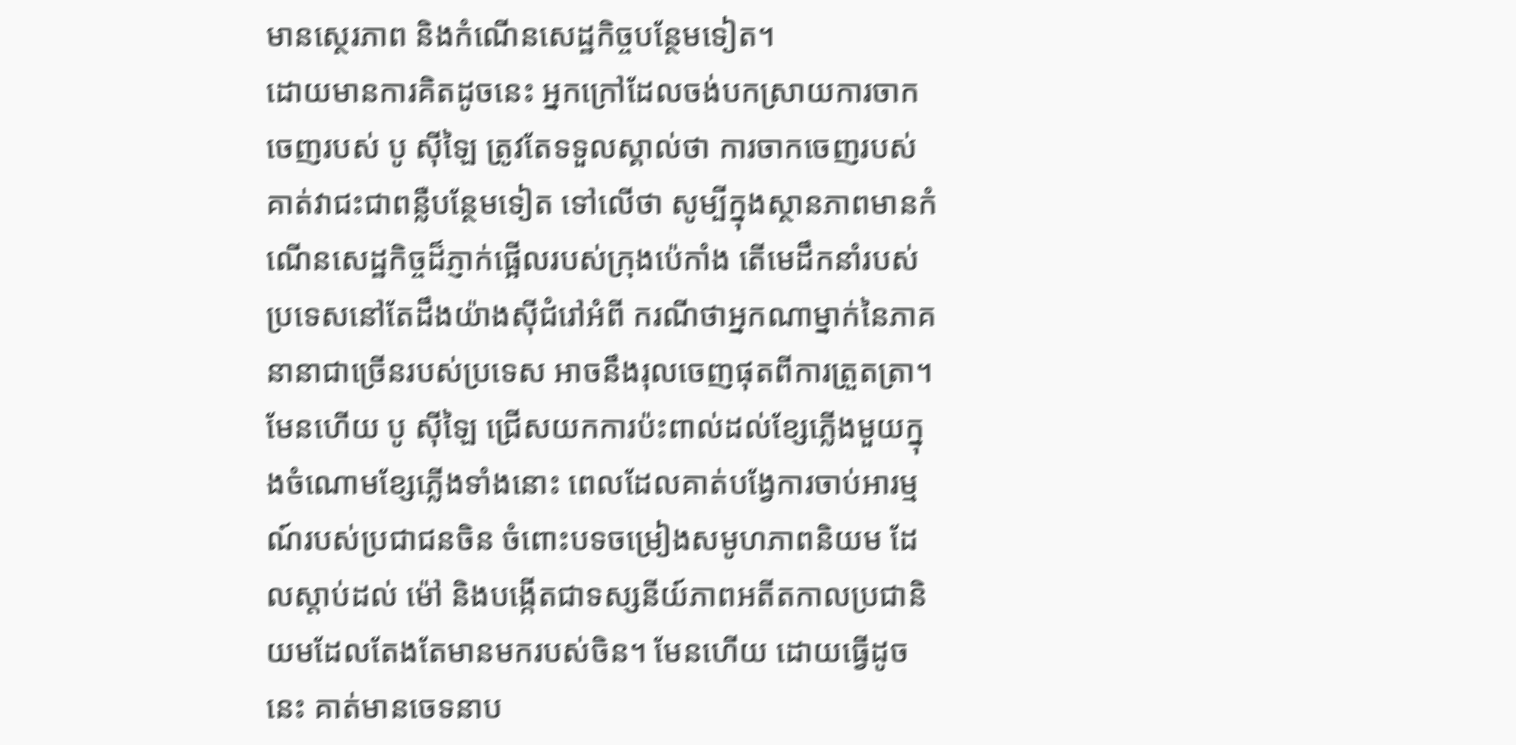មានសេ្ថរភាព និងកំណើនសេដ្ឋកិច្ចបន្ថែមទៀត។
ដោយមានការគិតដូចនេះ អ្នកក្រៅដែលចង់បកស្រាយការចាកចេញរបស់ បូ ស៊ីឡៃ ត្រូវតែទទួលស្គាល់ថា ការចាកចេញរបស់គាត់វាជះជាពន្លឺបន្ថែមទៀត ទៅលើថា សូម្បីក្នុងស្ថានភាពមានកំណើនសេដ្ឋកិច្ចដ៏ភ្ញាក់ផ្អើលរបស់ក្រុងប៉េកាំង តើមេដឹកនាំរបស់ប្រទេសនៅតែដឹងយ៉ាងស៊ីជំរៅអំពី ករណីថាអ្នកណាម្នាក់នៃភាគនានាជាច្រើនរបស់ប្រទេស អាចនឹងរុលចេញផុតពីការត្រួតត្រា។ មែនហើយ បូ ស៊ីឡៃ ជ្រើសយកការប៉ះពាល់ដល់ខ្សែភ្លើងមួយក្នុងចំណោមខ្សែភ្លើងទាំងនោះ ពេលដែលគាត់បង្វែការចាប់អារម្មណ៍របស់ប្រជាជនចិន ចំពោះបទចម្រៀងសមូហភាពនិយម ដែលស្តាប់ដល់ ម៉ៅ និងបង្កើតជាទស្សនីយ៍ភាពអតីតកាលប្រជានិយមដែលតែងតែមានមករបស់ចិន។ មែនហើយ ដោយធ្វើដូចនេះ គាត់មានចេទនាប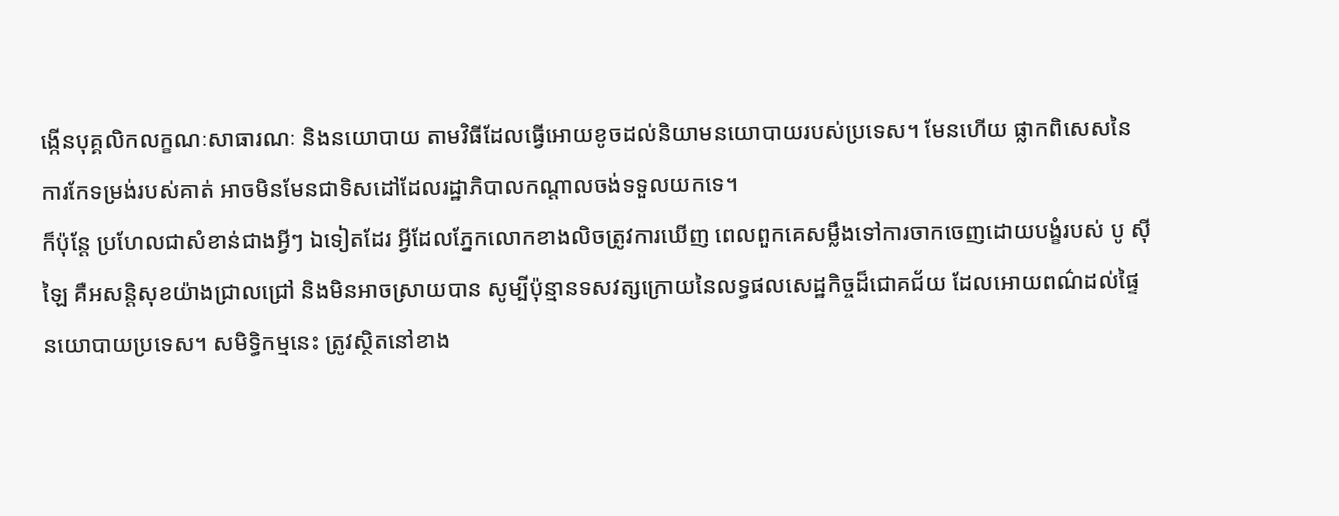ង្កើនបុគ្គលិកលក្ខណៈសាធារណៈ និងនយោបាយ តាមវិធីដែលធ្វើអោយខូចដល់និយាមនយោបាយរបស់ប្រទេស។ មែនហើយ ផ្លាកពិសេសនៃការកែទម្រង់របស់គាត់ អាចមិនមែនជាទិសដៅដែលរដ្ឋាភិបាលកណ្តាលចង់ទទួលយកទេ។
ក៏ប៉ុន្តែ ប្រហែលជាសំខាន់ជាងអ្វីៗ ឯទៀតដែរ អ្វីដែលភ្នែកលោកខាងលិចត្រូវការឃើញ ពេលពួកគេសម្លឹងទៅការចាកចេញដោយបង្ខំរបស់ បូ ស៊ីឡៃ គឺអសន្តិសុខយ៉ាងជ្រាលជ្រៅ និងមិនអាចស្រាយបាន សូម្បីប៉ុន្មានទសវត្សក្រោយនៃលទ្ធផលសេដ្ឋកិច្ចដ៏ជោគជ័យ ដែលអោយពណ៌ដល់ផ្ទៃនយោបាយប្រទេស។ សមិទ្ធិកម្មនេះ ត្រូវស្ថិតនៅខាង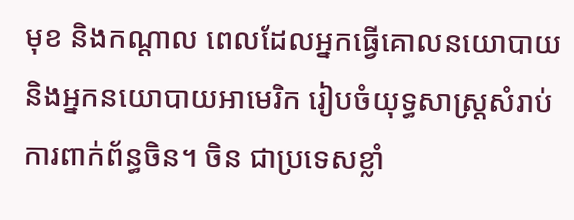មុខ និងកណ្តាល ពេលដែលអ្នកធ្វើគោលនយោបាយ និងអ្នកនយោបាយអាមេរិក រៀបចំយុទ្ធសាស្ត្រសំរាប់ការពាក់ព័ន្ធចិន។ ចិន ជាប្រទេសខ្លាំ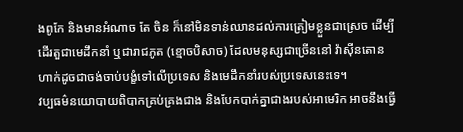ងពូកែ និងមានអំណាច តែ ចិន ក៏នៅមិនទាន់ឈានដល់ការត្រៀមខ្លួនជាស្រេច ដើម្បីដើរតួជាមេដឹកនាំ ឬជារាជភូត (ខ្មោចបិសាច) ដែលមនុស្សជាច្រើននៅ វ៉ាស៊ីនតោន ហាក់ដូចជាចង់ចាប់បង្ខំទៅលើប្រទេស និងមេដឹកនាំរបស់ប្រទេសនេះទេ។
វប្បធម៌នយោបាយពិបាកគ្រប់គ្រងជាង និងបែកបាក់គ្នាជាងរបស់អាមេរិក អាចនឹងធ្វើ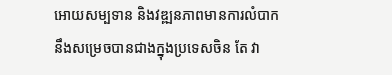អោយសម្បទាន និងវឌ្ឍនភាពមានការលំបាកនឹងសម្រេចបានជាងក្នុងប្រទេសចិន តែ វា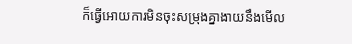ក៏ធ្វើអោយការមិនចុះសម្រុងគ្នាងាយនឹងមើល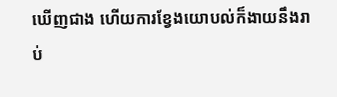ឃើញជាង ហើយការខ្វែងយោបល់ក៏ងាយនឹងរាប់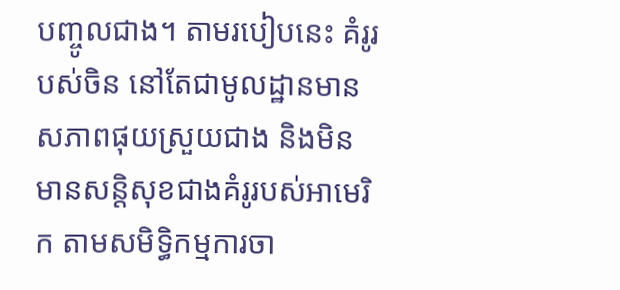បញ្ចូលជាង។ តាមរបៀបនេះ គំរូរបស់ចិន នៅតែជាមូលដ្ឋានមានសភាពផុយស្រួយជាង និងមិនមានសន្តិសុខជាងគំរូរបស់អាមេរិក តាមសមិទ្ធិកម្មការចា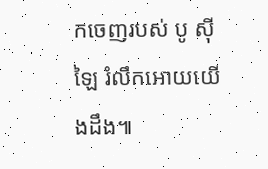កចេញរបស់ បូ ស៊ីឡៃ រំលឹកអោយយើងដឹង៕